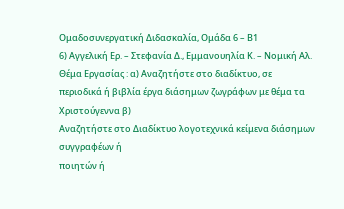Ομαδοσυνεργατική Διδασκαλία, Ομάδα 6 – Β1
6) Αγγελική Ερ. – Στεφανία Δ., Εμμανουηλία Κ. – Νομική Αλ.
Θέμα Εργασίας : α) Αναζητήστε στο διαδίκτυο, σε
περιοδικά ή βιβλία έργα διάσημων ζωγράφων με θέμα τα Χριστούγεννα β)
Αναζητήστε στο Διαδίκτυο λογοτεχνικά κείμενα διάσημων συγγραφέων ή
ποιητών ή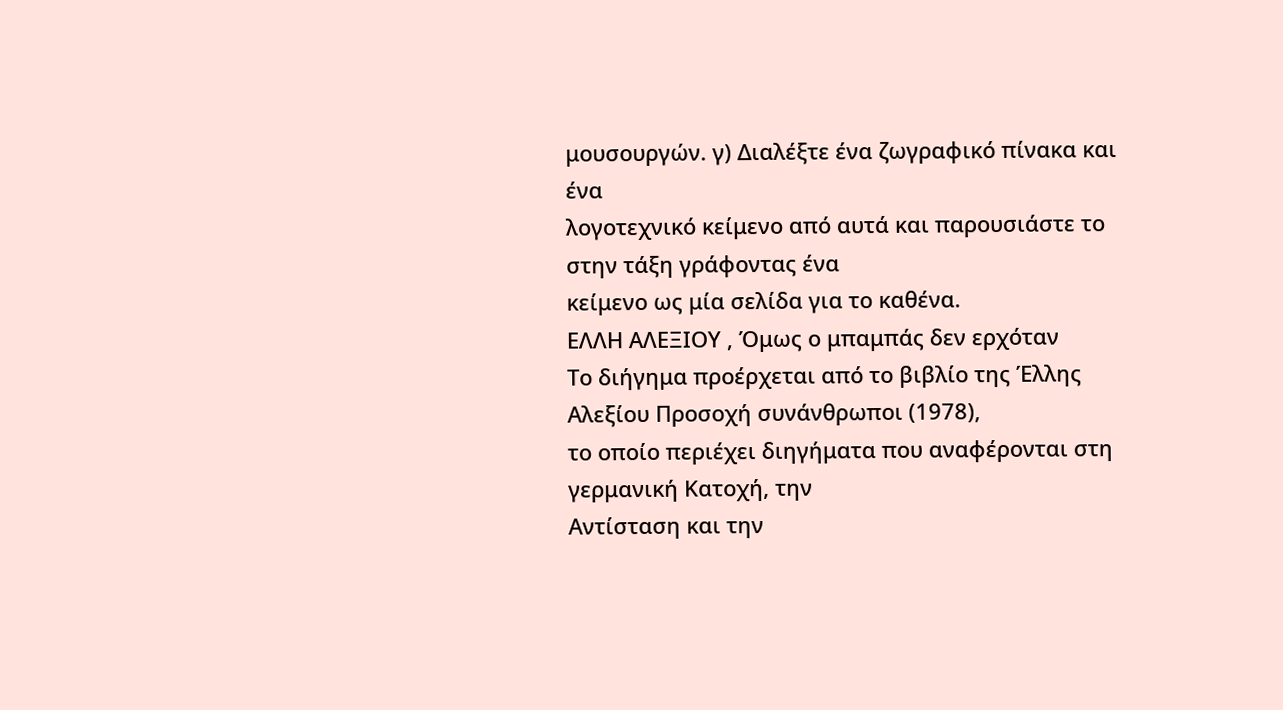μουσουργών. γ) Διαλέξτε ένα ζωγραφικό πίνακα και ένα
λογοτεχνικό κείμενο από αυτά και παρουσιάστε το στην τάξη γράφοντας ένα
κείμενο ως μία σελίδα για το καθένα.
ΕΛΛH ΑΛΕΞΙΟY , Όμως ο μπαμπάς δεν ερχόταν
Το διήγημα προέρχεται από το βιβλίο της Έλλης Αλεξίου Προσοχή συνάνθρωποι (1978),
το οποίο περιέχει διηγήματα που αναφέρονται στη γερμανική Κατοχή, την
Αντίσταση και την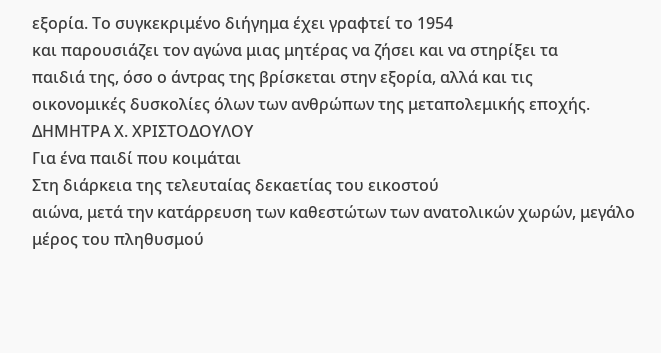εξορία. Το συγκεκριμένο διήγημα έχει γραφτεί το 1954
και παρουσιάζει τον αγώνα μιας μητέρας να ζήσει και να στηρίξει τα
παιδιά της, όσο ο άντρας της βρίσκεται στην εξορία, αλλά και τις
οικονομικές δυσκολίες όλων των ανθρώπων της μεταπολεμικής εποχής.
ΔΗΜΗΤΡΑ Χ. ΧΡΙΣΤΟΔΟΥΛΟΥ
Για ένα παιδί που κοιμάται
Στη διάρκεια της τελευταίας δεκαετίας του εικοστού
αιώνα, μετά την κατάρρευση των καθεστώτων των ανατολικών χωρών, μεγάλο
μέρος του πληθυσμού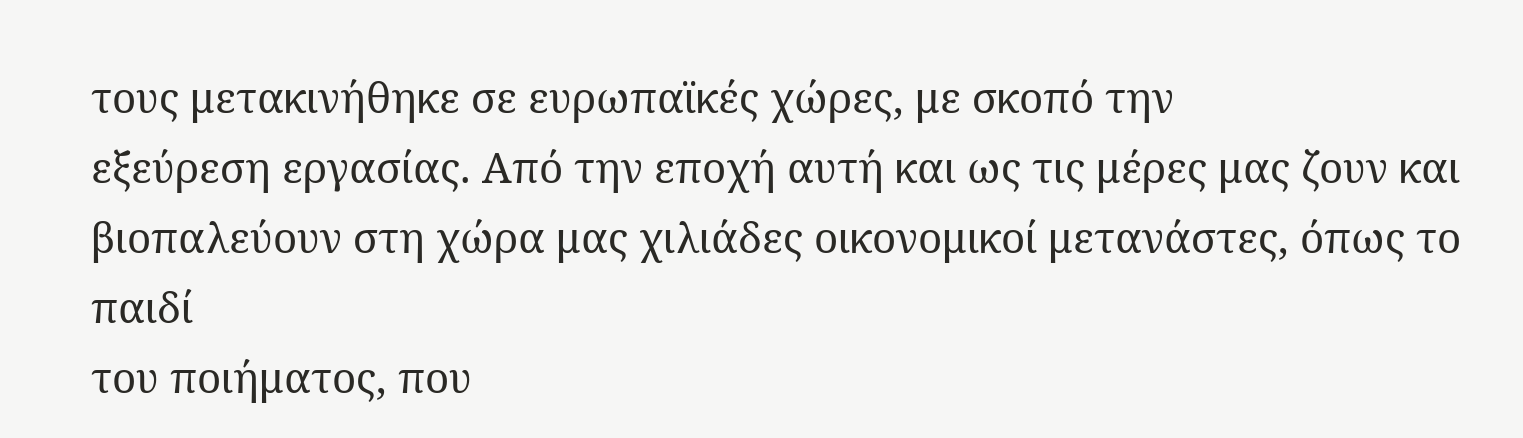τους μετακινήθηκε σε ευρωπαϊκές χώρες, με σκοπό την
εξεύρεση εργασίας. Από την εποχή αυτή και ως τις μέρες μας ζουν και
βιοπαλεύουν στη χώρα μας χιλιάδες οικονομικοί μετανάστες, όπως το παιδί
του ποιήματος, που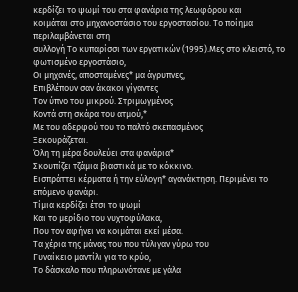κερδίζει το ψωμί του στα φανάρια της λεωφόρου και
κοιμάται στο μηχανοστάσιο του εργοστασίου. Το ποίημα περιλαμβάνεται στη
συλλογή Το κυπαρίσσι των εργατικών (1995).Μες στο κλειστό, το φωτισμένο εργοστάσιο,
Οι μηχανές, αποσταμένες* μα άγρυπνες,
Επιβλέπουν σαν άκακοι γίγαντες
Τον ύπνο του μικρού. Στριμωγμένος
Κοντά στη σκάρα του ατμού,*
Με του αδερφού του το παλτό σκεπασμένος
Ξεκουράζεται.
Όλη τη μέρα δουλεύει στα φανάρια*
Σκουπίζει τζάμια βιαστικά με το κόκκινο.
Εισπράττει κέρματα ή την εύλογη* αγανάκτηση. Περιμένει το επόμενο φανάρι.
Τίμια κερδίζει έτσι το ψωμί
Και το μερίδιο του νυχτοφύλακα,
Που τον αφήνει να κοιμάται εκεί μέσα.
Τα χέρια της μάνας του που τύλιγαν γύρω του
Γυναίκειο μαντίλι για το κρύο,
Το δάσκαλο που πληρωνότανε με γάλα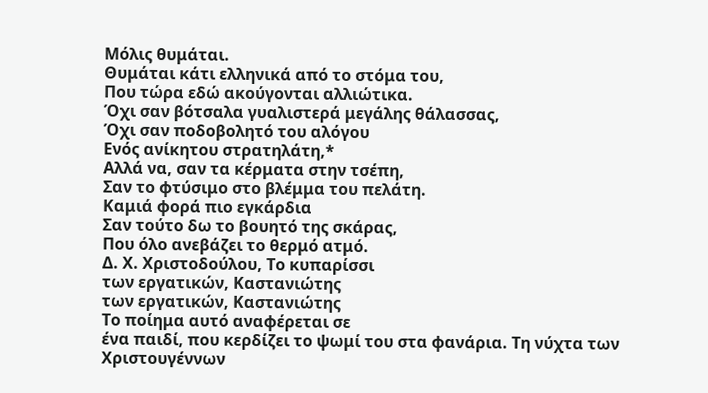Μόλις θυμάται.
Θυμάται κάτι ελληνικά από το στόμα του,
Που τώρα εδώ ακούγονται αλλιώτικα.
Όχι σαν βότσαλα γυαλιστερά μεγάλης θάλασσας,
Όχι σαν ποδοβολητό του αλόγου
Ενός ανίκητου στρατηλάτη,*
Αλλά να, σαν τα κέρματα στην τσέπη,
Σαν το φτύσιμο στο βλέμμα του πελάτη.
Καμιά φορά πιο εγκάρδια
Σαν τούτο δω το βουητό της σκάρας,
Που όλο ανεβάζει το θερμό ατμό.
Δ. Χ. Χριστοδούλου, Το κυπαρίσσι
των εργατικών, Καστανιώτης
των εργατικών, Καστανιώτης
Το ποίημα αυτό αναφέρεται σε
ένα παιδί, που κερδίζει το ψωμί του στα φανάρια. Τη νύχτα των
Χριστουγέννων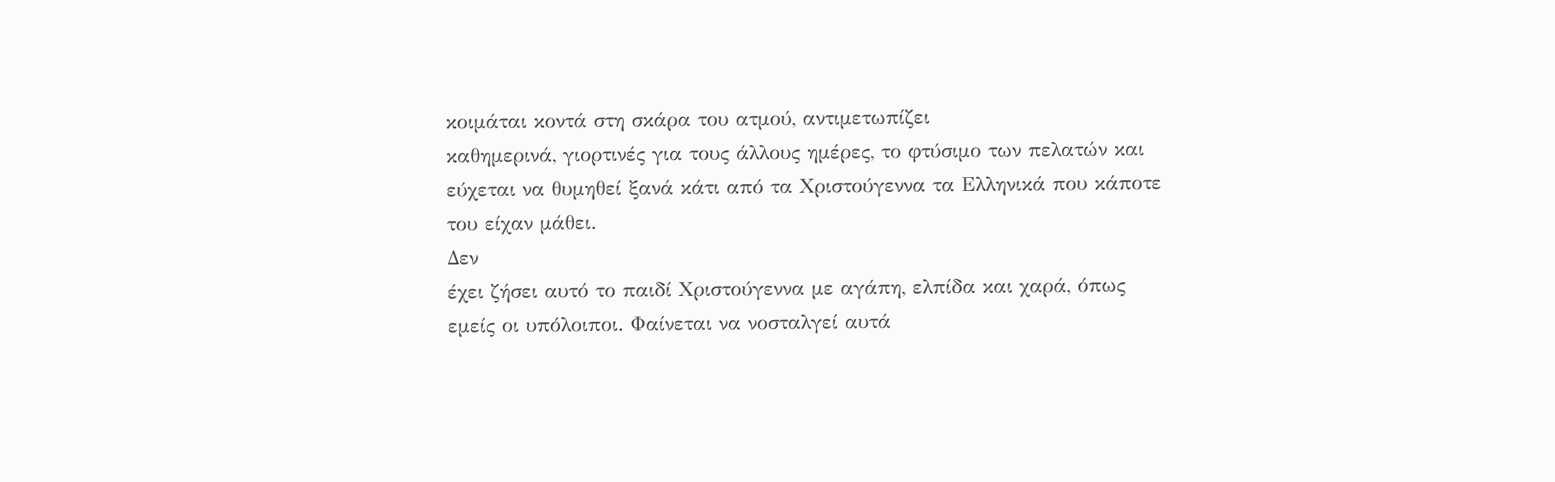κοιμάται κοντά στη σκάρα του ατμού, αντιμετωπίζει
καθημερινά, γιορτινές για τους άλλους ημέρες, το φτύσιμο των πελατών και
εύχεται να θυμηθεί ξανά κάτι από τα Χριστούγεννα τα Ελληνικά που κάποτε
του είχαν μάθει.
Δεν
έχει ζήσει αυτό το παιδί Χριστούγεννα με αγάπη, ελπίδα και χαρά, όπως
εμείς οι υπόλοιποι. Φαίνεται να νοσταλγεί αυτά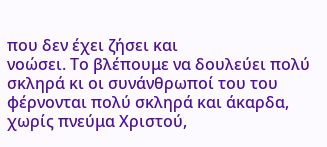που δεν έχει ζήσει και
νοώσει. Το βλέπουμε να δουλεύει πολύ σκληρά κι οι συνάνθρωποί του του
φέρνονται πολύ σκληρά και άκαρδα, χωρίς πνεύμα Χριστού,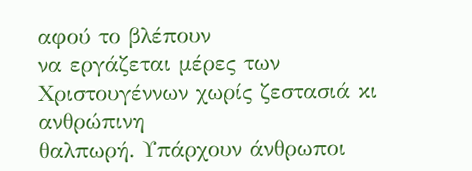αφού το βλέπουν
να εργάζεται μέρες των Χριστουγέννων χωρίς ζεστασιά κι ανθρώπινη
θαλπωρή. Υπάρχουν άνθρωποι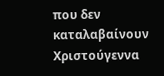που δεν καταλαβαίνουν Χριστούγεννα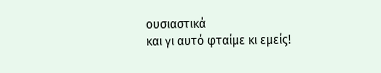ουσιαστικά
και γι αυτό φταίμε κι εμείς!